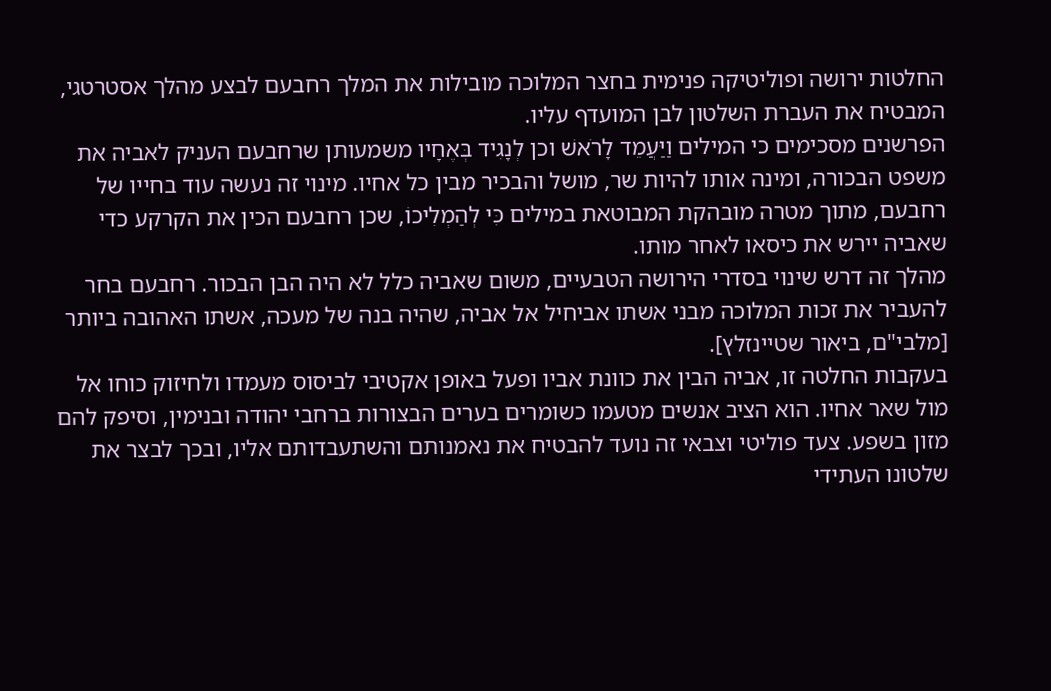החלטות ירושה ופוליטיקה פנימית בחצר המלוכה מובילות את המלך רחבעם לבצע מהלך אסטרטגי, המבטיח את העברת השלטון לבן המועדף עליו.
הפרשנים מסכימים כי המילים וַיַּעֲמֵד לָרֹאשׁ וכן לְנָגִיד בְּאֶחָיו משמעותן שרחבעם העניק לאביה את משפט הבכורה, ומינה אותו להיות שר, מושל והבכיר מבין כל אחיו. מינוי זה נעשה עוד בחייו של רחבעם, מתוך מטרה מובהקת המבוטאת במילים כִּי לְהַמְלִיכוֹ, שכן רחבעם הכין את הקרקע כדי שאביה יירש את כיסאו לאחר מותו.
מהלך זה דרש שינוי בסדרי הירושה הטבעיים, משום שאביה כלל לא היה הבן הבכור. רחבעם בחר להעביר את זכות המלוכה מבני אשתו אביחיל אל אביה, שהיה בנה של מעכה, אשתו האהובה ביותר [מלבי"ם, ביאור שטיינזלץ].
בעקבות החלטה זו, אביה הבין את כוונת אביו ופעל באופן אקטיבי לביסוס מעמדו ולחיזוק כוחו אל מול שאר אחיו. הוא הציב אנשים מטעמו כשומרים בערים הבצורות ברחבי יהודה ובנימין, וסיפק להם מזון בשפע. צעד פוליטי וצבאי זה נועד להבטיח את נאמנותם והשתעבדותם אליו, ובכך לבצר את שלטונו העתידי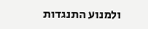ולמנוע התנגדות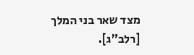מצד שאר בני המלך [רלב"ג].